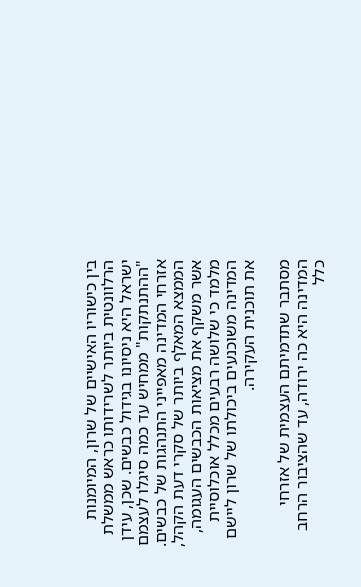בין כישוריו האישיים של שרון, המיומנות הרלוונטית ביותר לשרידותו כראש ממשלת ישראל היא ניסיונו בגידול כבשים. שכן, עידן "ההתנתקות" ממחיש עד כמה סיגלו לעצמם אזרחי המדינה מאפייני התנהגות של כבשים. הממצא המאלף ביותר של סקרי דעת הקהל, אשר משקף את מציאות הכבשים העגומה, מלמד כי שלושה רבעים מכלל אוכלוסיית המדינה משוכנעים ביכולתו של שרון ליישם את תוכנית העקירה.

מסתבר שתדמיתם העצמית של אזרחי המדינה היא כה ירודה, עד שהציבור הרחב כלל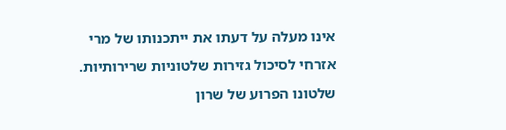אינו מעלה על דעתו את ייתכנותו של מרי אזרחי לסיכול גזירות שלטוניות שרירותיות. שלטונו הפרוע של שרון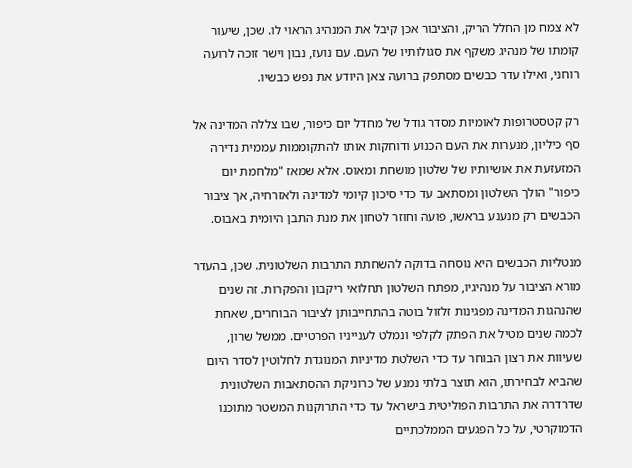לא צמח מן החלל הריק, והציבור אכן קיבל את המנהיג הראוי לו. שכן, שיעור קומתו של מנהיג משקף את סגולותיו של העם. עם נועז, נבון וישר זוכה לרועה רוחני, ואילו עדר כבשים מסתפק ברועה צאן היודע את נפש כבשיו.

רק קטסטרופות לאומיות מסדר גודל של מחדל יום כיפור, שבו צללה המדינה אל סף כיליון, מנערות את העם הכנוע ודוחקות אותו להתקוממות עממית נדירה המזעזעת את אושיותיו של שלטון מושחת ומאוס. אלא שמאז "מלחמת יום כיפור" הולך השלטון ומסתאב עד כדי סיכון קיומי למדינה ולאזרחיה, אך ציבור הכבשים רק מנענע בראשו, פועה וחוזר לטחון את מנת התבן היומית באבוס.

מנטליות הכבשים היא נוסחה בדוקה להשחתת התרבות השלטונית. שכן, בהעדר מורא הציבור על מנהיגיו, מפתח השלטון תחלואי ריקבון והפקרות. זה שנים שהנהגות המדינה מפגינות זלזול בוטה בהתחייבותן לציבור הבוחרים, שאחת לכמה שנים מטיל את הפתק לקלפי ונמלט לענייניו הפרטיים. ממשל שרון, שעיוות את רצון הבוחר עד כדי השלטת מדיניות המנוגדת לחלוטין לסדר היום שהביא לבחירתו, הוא תוצר בלתי נמנע של כרוניקת ההסתאבות השלטונית שדרדרה את התרבות הפוליטית בישראל עד כדי התרוקנות המשטר מתוכנו הדמוקרטי, על כל הפגעים הממלכתיים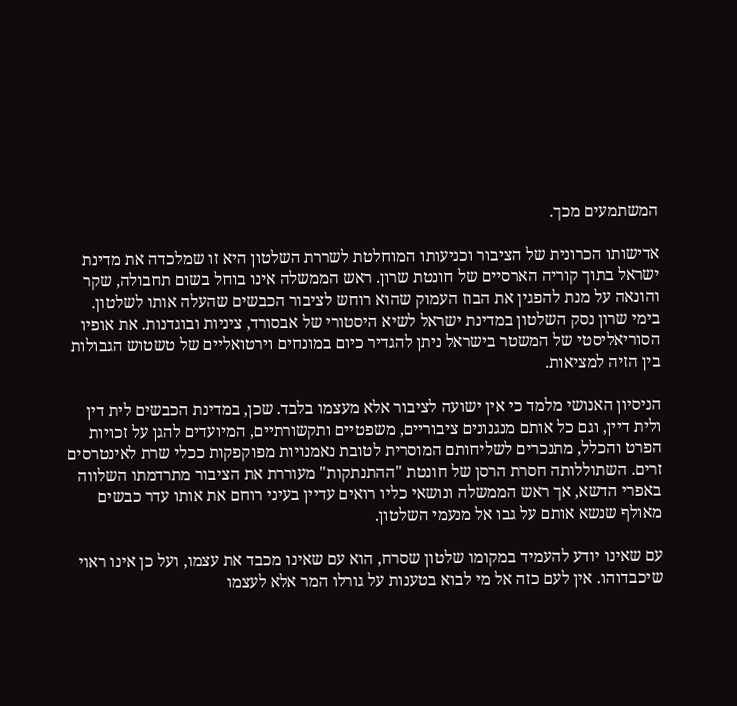המשתמעים מכך.

אדישותו הכרונית של הציבור וכניעותו המוחלטת לשררת השלטון היא זו שמלכדה את מדינת ישראל בתוך קוריה הארסיים של חונטת שרון. ראש הממשלה אינו בוחל בשום תחבולה, שקר והונאה על מנת להפגין את הבוז העמוק שהוא רוחש לציבור הכבשים שהעלה אותו לשלטון. בימי שרון נסק השלטון במדינת ישראל לשיא היסטורי של אבסורד, ציניות ובוגדנות. את אופיו הסוריאליסטי של המשטר בישראל ניתן להגדיר כיום במונחים וירטואליים של טשטוש הגבולות בין הזיה למציאות.

הניסיון האנושי מלמד כי אין ישועה לציבור אלא מעצמו בלבד. שכן, במדינת הכבשים לית דין ולית דיין, וגם כל אותם מנגנונים ציבוריים, משפטיים ותקשורתיים, המיועדים להגן על זכויות הפרט והכלל, מתנכרים לשליחותם המוסרית לטובת נאמנויות מפוקפקות ככלי שרת לאינטרסים זרים. השתוללותה חסרת הרסן של חונטת "ההתנתקות" מעוררת את הציבור מתרדמתו השלווה באפרי הדשא, אך ראש הממשלה ונושאי כליו רואים עדיין בעיני רוחם את אותו עדר כבשים מאולף שנשא אותם על גבו אל מנעמי השלטון.

עם שאינו יודע להעמיד במקומו שלטון שסרח, הוא עם שאינו מכבד את עצמו, ועל כן אינו ראוי שיכבדוהו. אין לעם כזה אל מי לבוא בטענות על גורלו המר אלא לעצמו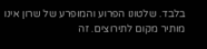בלבד. שלטונו הפרוע והמופרע של שרון אינו מותיר מקום לתירוצים. זה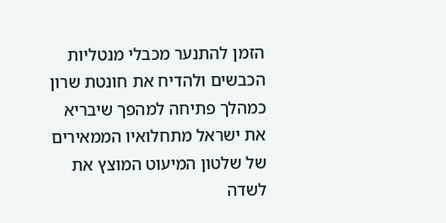הזמן להתנער מכבלי מנטליות הכבשים ולהדיח את חונטת שרון כמהלך פתיחה למהפך שיבריא את ישראל מתחלואיו הממאירים של שלטון המיעוט המוצץ את לשדה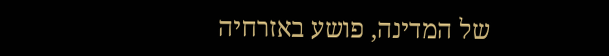של המדינה, פושע באזרחיה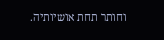וחותר תחת אושיותיה.